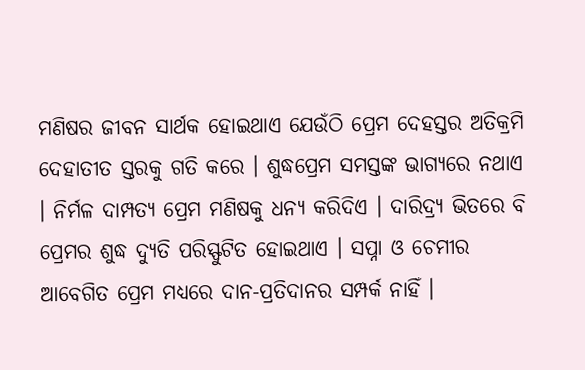ମଣିଷର ଜୀବନ ସାର୍ଥକ ହୋଇଥାଏ ଯେଉଁଠି ପ୍ରେମ ଦେହସ୍ତର ଅତିକ୍ରମି ଦେହାତୀତ ସ୍ତରକୁ ଗତି କରେ । ଶୁଦ୍ଧପ୍ରେମ ସମସ୍ତଙ୍କ ଭାଗ୍ୟରେ ନଥାଏ । ନିର୍ମଳ ଦାମ୍ପତ୍ୟ ପ୍ରେମ ମଣିଷକୁ ଧନ୍ୟ କରିଦିଏ । ଦାରିଦ୍ର୍ୟ ଭିତରେ ବି ପ୍ରେମର ଶୁଦ୍ଧ ଦ୍ୟୁତି ପରିସ୍ଫୁଟିତ ହୋଇଥାଏ । ସପ୍ନା ଓ ଚେମୀର ଆବେଗିତ ପ୍ରେମ ମଧ୍ୟରେ ଦାନ-ପ୍ରତିଦାନର ସମ୍ପର୍କ ନାହିଁ ।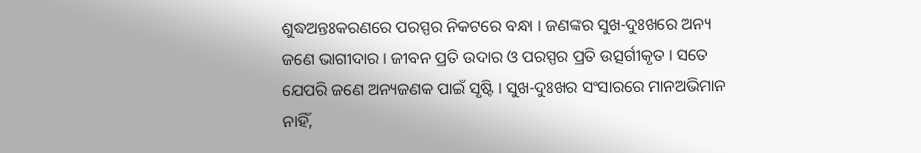ଶୁଦ୍ଧଅନ୍ତଃକରଣରେ ପରସ୍ପର ନିକଟରେ ବନ୍ଧା । ଜଣଙ୍କର ସୁଖ-ଦୁଃଖରେ ଅନ୍ୟ ଜଣେ ଭାଗୀଦାର । ଜୀବନ ପ୍ରତି ଉଦାର ଓ ପରସ୍ପର ପ୍ରତି ଉତ୍ସର୍ଗୀକୃତ । ସତେ ଯେପରି ଜଣେ ଅନ୍ୟଜଣକ ପାଇଁ ସୃଷ୍ଟି । ସୁଖ-ଦୁଃଖର ସଂସାରରେ ମାନଅଭିମାନ ନାହିଁ,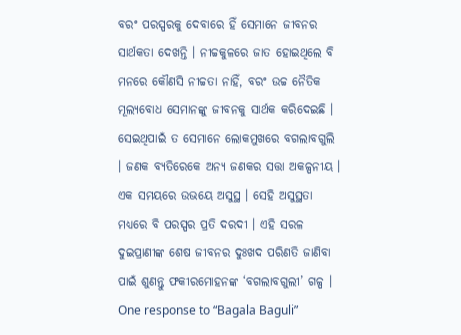ବରଂ ପରସ୍ପରକୁ ଦେବାରେ ହିଁ ସେମାନେ ଜୀବନର ସାର୍ଥକତା ଦେଖନ୍ତି । ନୀଚ୍ଚକୁଳରେ ଜାତ ହୋଇଥିଲେ ବି ମନରେ କୌଣସି ନୀଚ୍ଚତା ନାହିଁ, ବରଂ ଉଚ୍ଚ ନୈତିକ ମୂଲ୍ୟବୋଧ ସେମାନଙ୍କୁ ଜୀବନକୁ ସାର୍ଥକ କରିଦେଇଛି । ସେଇଥିପାଇଁ ତ ସେମାନେ ଲୋକମୁଖରେ ବଗଲାବଗୁଲି । ଜଣକ ବ୍ୟତିରେକେ ଅନ୍ୟ ଜଣକର ସତ୍ତା ଅକଳ୍ପନୀୟ । ଏକ ସମୟରେ ଉଭୟେ ଅସୁସ୍ଥ । ସେହି ଅସୁସ୍ଥତା ମଧ୍ୟରେ ବି ପରସ୍ପର ପ୍ରତି ଦରଦୀ । ଏହି ସରଳ ଦୁଇପ୍ରାଣୀଙ୍କ ଶେଷ ଜୀବନର ଦୁଃଖଦ ପରିଣତି ଜାଣିବା ପାଇଁ ଶୁଣନ୍ତୁ ଫକୀରମୋହନଙ୍କ ‘ବଗଲାବଗୁଲୀ’ ଗଳ୍ପ ।
One response to “Bagala Baguli”